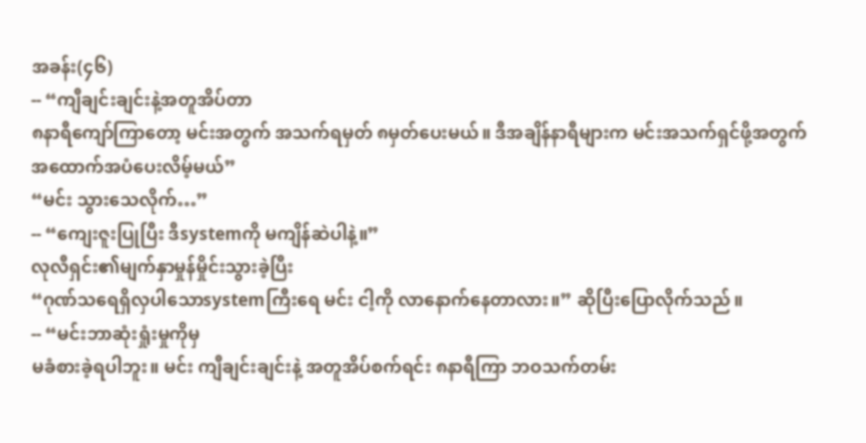အခန်း(၄၆)
-- “ကျီချင်းချင်းနဲ့အတူအိပ်တာ
၈နာရီကျော်ကြာတော့ မင်းအတွက် အသက်ရမှတ် ၈မှတ်ပေးမယ်။ ဒီအချိန်နာရီများက မင်းအသက်ရှင်ဖို့အတွက်
အထောက်အပံပေးလိမ့်မယ်”
“မင်း သွားသေလိုက်…”
-- “ကျေးဇူးပြုပြီး ဒီsystemကို မကျိန်ဆဲပါနဲ့။”
လုလီရှင်း၏မျက်နှာမှုန်မှိုင်းသွားခဲ့ပြီး
“ဂုဏ်သရေရှိလှပါသောsystemကြီးရေ မင်း ငါ့ကို လာနောက်နေတာလား။” ဆိုပြီးပြောလိုက်သည်။
-- “မင်းဘာဆုံးရှုံးမှုကိုမှ
မခံစားခဲ့ရပါဘူး။ မင်း ကျီချင်းချင်းနဲ့ အတူအိပ်စက်ရင်း ၈နာရီကြာ ဘဝသက်တမ်း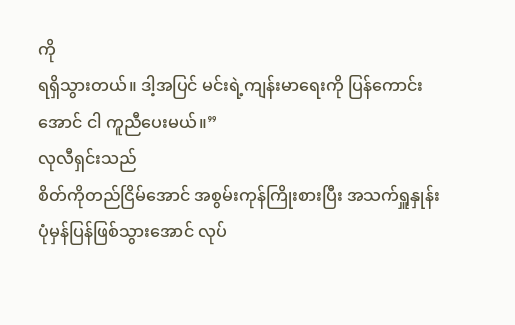ကို
ရရှိသွားတယ်။ ဒါ့အပြင် မင်းရဲ့ကျန်းမာရေးကို ပြန်ကောင်းအောင် ငါ ကူညီပေးမယ်။”
လုလီရှင်းသည်
စိတ်ကိုတည်ငြိမ်အောင် အစွမ်းကုန်ကြိုးစားပြီး အသက်ရှူနှုန်း
ပုံမှန်ပြန်ဖြစ်သွားအောင် လုပ်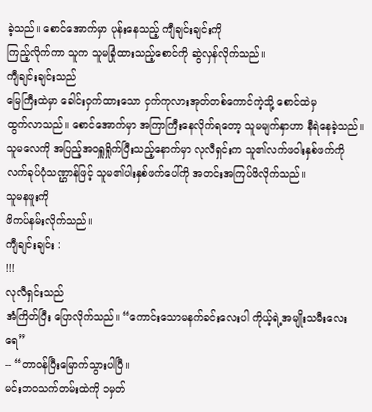ခဲ့သည်။ စောင်အောက်မှာ ပုန်းနေသည့် ကျီချင်းချင်းကို
ကြည့်လိုက်ကာ သူက သူမခြုံထားသည့်စောင်ကို ဆွဲလှန်လိုက်သည်။
ကျီချင်းချင်းသည်
မြေကြီးထဲမှာ ခေါင်းဝှက်ထားသော ငှက်ကုလားအုတ်တစ်ကောင်ကဲ့သို့ စောင်ထဲမှ
ထွက်လာသည်။ စောင်အောက်မှာ အကြာကြီးနေလိုက်ရတော့ သူမမျက်နှာဟာ နီရဲနေခဲ့သည်။
သူမလေကို အပြည့်အဝရှူရှိုက်ပြီးသည့်နောက်မှာ လုလီရှင်းက သူ၏လက်ဖဝါးနှစ်ဖက်ကို
လက်ခုပ်ပုံသဏ္ဌာန်ဖြင့် သူမ၏ပါးနှစ်ဖက်ပေါ်ကို အတင်းအကြပ်ဖိလိုက်သည်။
သူမနဖူးကို
ဖိကပ်နမ်းလိုက်သည်။
ကျီချင်းချင်း :
!!!
လုလီရှင်းသည်
အံကြိတ်ပြီး ပြောလိုက်သည်။ “ကောင်းသောမနက်ခင်းလေးပါ ကိုယ့်ရဲ့အမျိုးသမီးလေးရေ”
-- “တာဝန်ပြီးမြောက်သွားပါပြီ။
မင်းဘဝသက်တမ်းထဲကို ၁မှတ်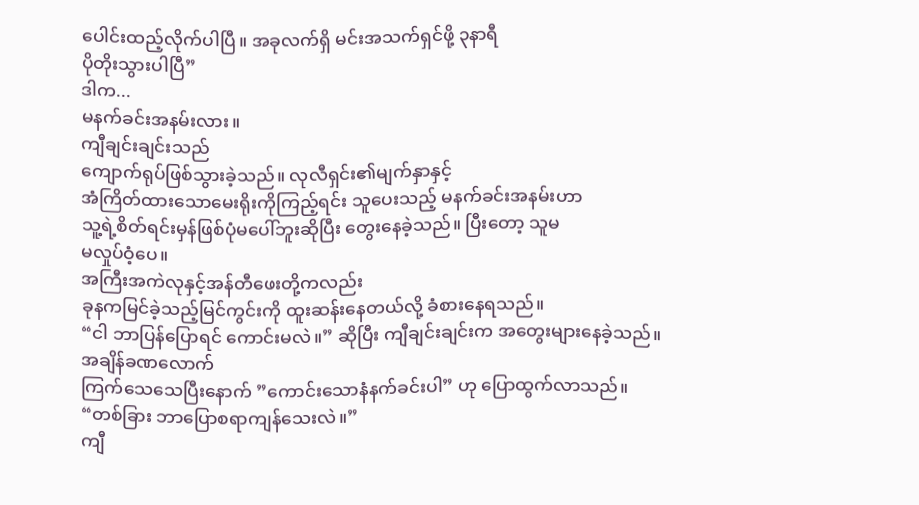ပေါင်းထည့်လိုက်ပါပြီ။ အခုလက်ရှိ မင်းအသက်ရှင်ဖို့ ၃နာရီ
ပိုတိုးသွားပါပြီ”
ဒါက...
မနက်ခင်းအနမ်းလား။
ကျီချင်းချင်းသည်
ကျောက်ရုပ်ဖြစ်သွားခဲ့သည်။ လုလီရှင်း၏မျက်နှာနှင့်
အံကြိတ်ထားသောမေးရိုးကိုကြည့်ရင်း သူပေးသည့် မနက်ခင်းအနမ်းဟာ
သူ့ရဲ့စိတ်ရင်းမှန်ဖြစ်ပုံမပေါ်ဘူးဆိုပြီး တွေးနေခဲ့သည်။ ပြီးတော့ သူမ
မလှုပ်ဝံ့ပေ။
အကြီးအကဲလုနှင့်အန်တီဖေးတို့ကလည်း
ခုနကမြင်ခဲ့သည့်မြင်ကွင်းကို ထူးဆန်းနေတယ်လို့ ခံစားနေရသည်။
“ငါ ဘာပြန်ပြောရင် ကောင်းမလဲ။” ဆိုပြီး ကျီချင်းချင်းက အတွေးများနေခဲ့သည်။
အချိန်ခဏလောက်
ကြက်သေသေပြီးနောက် ”ကောင်းသောနံနက်ခင်းပါ” ဟု ပြောထွက်လာသည်။
“တစ်ခြား ဘာပြောစရာကျန်သေးလဲ။”
ကျီ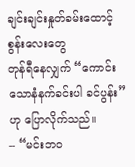ချင်းချင်းနှုတ်ခမ်းထောင့်စွန်းလေးတွေ
တုန်ရီနေလျှက် “ကောင်းသောနံနက်ခင်းပါ ခင်ပွန်း” ဟု ပြောလိုက်သည်။
-- “မင်းဘဝ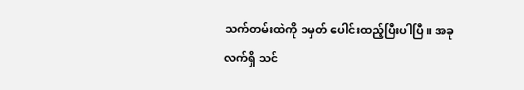သက်တမ်းထဲကို ၁မှတ် ပေါင်းထည့်ပြီးပါပြီ။ အခုလက်ရှိ သင်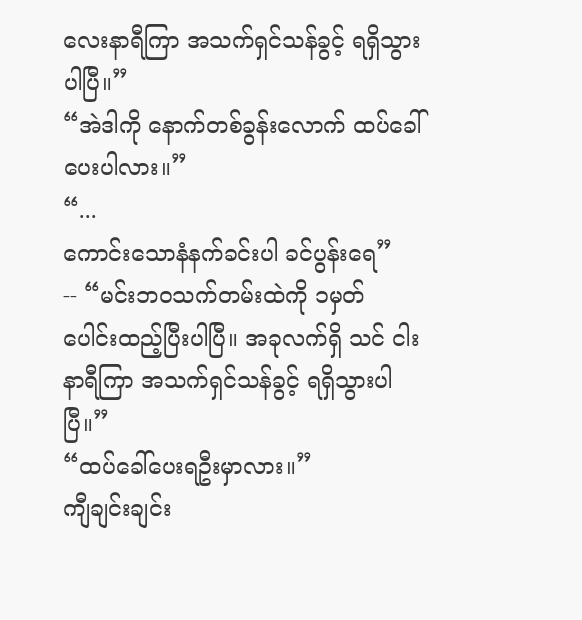လေးနာရီကြာ အသက်ရှင်သန်ခွင့် ရရှိသွားပါပြီ။”
“အဲဒါကို နောက်တစ်ခွန်းလောက် ထပ်ခေါ်ပေးပါလား။”
“...
ကောင်းသောနံနက်ခင်းပါ ခင်ပွန်းရေ”
-- “မင်းဘဝသက်တမ်းထဲကို ၁မှတ်
ပေါင်းထည့်ပြီးပါပြီ။ အခုလက်ရှိ သင် ငါးနာရီကြာ အသက်ရှင်သန်ခွင့် ရရှိသွားပါပြီ။”
“ထပ်ခေါ်ပေးရဦးမှာလား။”
ကျီချင်းချင်း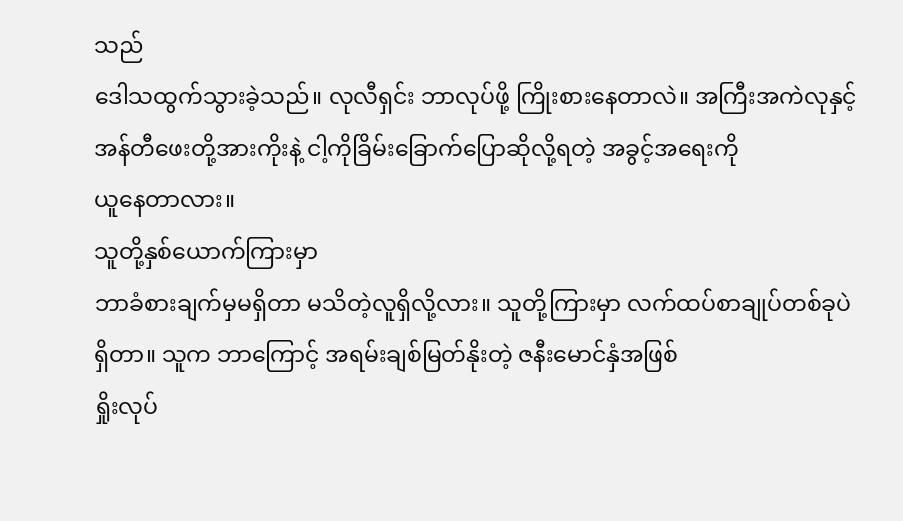သည်
ဒေါသထွက်သွားခဲ့သည်။ လုလီရှင်း ဘာလုပ်ဖို့ ကြိုးစားနေတာလဲ။ အကြီးအကဲလုနှင့်
အန်တီဖေးတို့အားကိုးနဲ့ ငါ့ကိုခြိမ်းခြောက်ပြောဆိုလို့ရတဲ့ အခွင့်အရေးကို
ယူနေတာလား။
သူတို့နှစ်ယောက်ကြားမှာ
ဘာခံစားချက်မှမရှိတာ မသိတဲ့လူရှိလို့လား။ သူတို့ကြားမှာ လက်ထပ်စာချုပ်တစ်ခုပဲ
ရှိတာ။ သူက ဘာကြောင့် အရမ်းချစ်မြတ်နိုးတဲ့ ဇနီးမောင်နှံအဖြစ်
ရှိုးလုပ်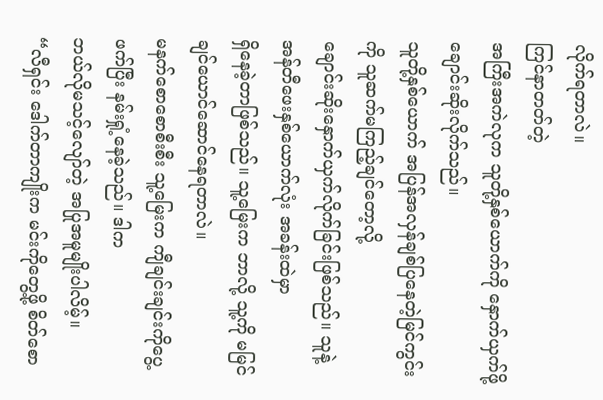လိုက်ရတာလဲ။
ကြင်နာတတ်တဲ့
အကြီးအကဲလုက သူတို့နှစ်ယောက်ကို နှောက်ယှက်ဖို့ ချောင်းဆိုးလိုက်သည်။
သူတို့နှစ်ယောက် အပြန်အလှန်ချစ်ပြနေတဲ့မြင်ကွင်းကို သူဆက်မကြည့်ချင်တော့လို့
ချောင်းဆိုးနှောက်ယှက်လိုက်ခြင်းဖြစ်သည်။ သူနဲ့အန်တီဖေးနှစ်ယောက်လုံး အခန်းထဲမှာ
ရှိနေခဲ့တာဖြစ်သည်။ သူ့မြေးက ဘာလို့ သူ့ကို မမြင်ချင်ယောင်ဆောင်နေရတာလဲ။
မနက်စောစောစီးစီး သူ့မြေးက ကျီချင်းချင်းကိုပွေ့ဖက်ပြီး နမ်းရှုံ့နေခဲ့သည်။ ဒါက
ဘယ်လိုမသင့်လျော်တဲ့ အပြုအမူမျိုးပါလိမ့်။
“လီရှင်း ဒေါက်တာကျိုးက မင်းကိုတွေ့ဖို့ စိတ်စော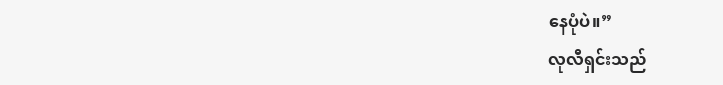နေပုံပဲ။”
လုလီရှင်းသည်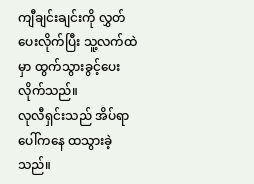ကျီချင်းချင်းကို လွှတ်ပေးလိုက်ပြီး သူ့လက်ထဲမှာ ထွက်သွားခွင့်ပေးလိုက်သည်။
လုလီရှင်းသည် အိပ်ရာပေါ်ကနေ ထသွားခဲ့သည်။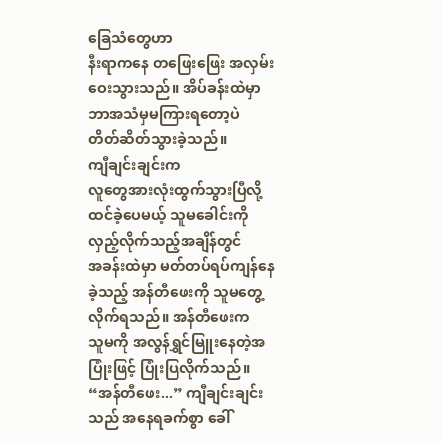ခြေသံတွေဟာ
နီးရာကနေ တဖြေးဖြေး အလှမ်းဝေးသွားသည်။ အိပ်ခန်းထဲမှာ ဘာအသံမှမကြားရတော့ပဲ
တိတ်ဆိတ်သွားခဲ့သည်။
ကျီချင်းချင်းက
လူတွေအားလုံးထွက်သွားပြီလို့ ထင်ခဲ့ပေမယ့် သူမခေါင်းကို လှည့်လိုက်သည့်အချိန်တွင်
အခန်းထဲမှာ မတ်တပ်ရပ်ကျန်နေခဲ့သည့် အန်တီဖေးကို သူမတွေ့လိုက်ရသည်။ အန်တီဖေးက
သူမကို အလွန်ရွှင်မြူးနေတဲ့အပြုံးဖြင့် ပြုံးပြလိုက်သည်။
“အန်တီဖေး...” ကျီချင်းချင်းသည် အနေရခက်စွာ ခေါ်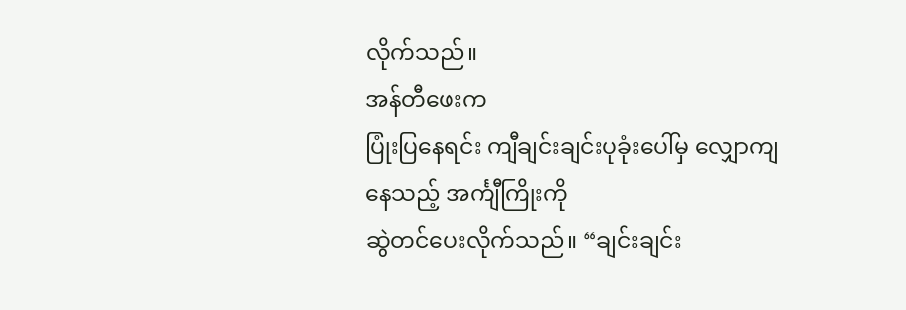လိုက်သည်။
အန်တီဖေးက
ပြုံးပြနေရင်း ကျီချင်းချင်းပုခုံးပေါ်မှ လျှောကျနေသည့် အင်္ကျီကြိုးကို
ဆွဲတင်ပေးလိုက်သည်။ “ချင်းချင်း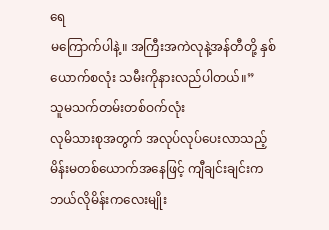ရေ
မကြောက်ပါနဲ့။ အကြီးအကဲလုနဲ့အန်တီတို့ နှစ်ယောက်စလုံး သမီးကိုနားလည်ပါတယ်။”
သူမသက်တမ်းတစ်ဝက်လုံး
လုမိသားစုအတွက် အလုပ်လုပ်ပေးလာသည့် မိန်းမတစ်ယောက်အနေဖြင့် ကျီချင်းချင်းက
ဘယ်လိုမိန်းကလေးမျိုး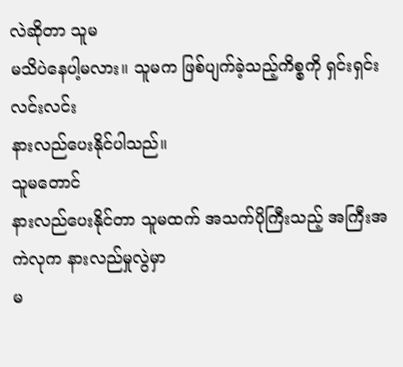လဲဆိုတာ သူမ
မသိပဲနေပါ့မလား။ သူမက ဖြစ်ပျက်ခဲ့သည့်ကိစ္စကို ရှင်းရှင်းလင်းလင်း
နားလည်ပေးနိုင်ပါသည်။
သူမတောင်
နားလည်ပေးနိုင်တာ သူမထက် အသက်ပိုကြီးသည့် အကြီးအကဲလုက နားလည်မှုလွဲမှာ
မ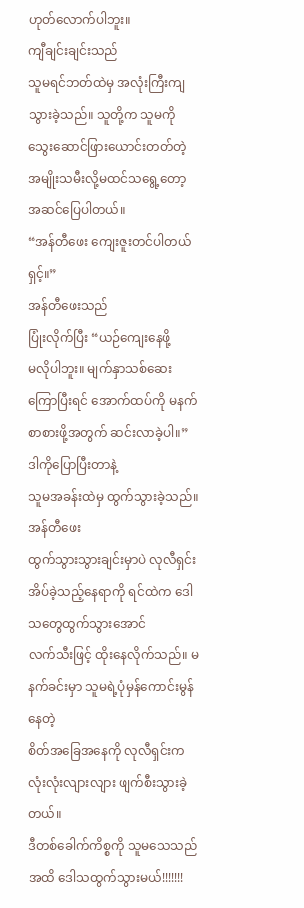ဟုတ်လောက်ပါဘူး။
ကျီချင်းချင်းသည်
သူမရင်ဘတ်ထဲမှ အလုံးကြီးကျသွားခဲ့သည်။ သူတို့က သူမကို သွေးဆောင်ဖြားယောင်းတတ်တဲ့
အမျိုးသမီးလို့မထင်သရွေ့တော့ အဆင်ပြေပါတယ်။
“အန်တီဖေး ကျေးဇူးတင်ပါတယ်ရှင့်။”
အန်တီဖေးသည်
ပြုံးလိုက်ပြီး “ယဉ်ကျေးနေဖို့
မလိုပါဘူး။ မျက်နှာသစ်ဆေးကြောပြီးရင် အောက်ထပ်ကို မနက်စာစားဖို့အတွက် ဆင်းလာခဲ့ပါ။”
ဒါကိုပြောပြီးတာနဲ့
သူမအခန်းထဲမှ ထွက်သွားခဲ့သည်။
အန်တီဖေး
ထွက်သွားသွားချင်းမှာပဲ လုလီရှင်းအိပ်ခဲ့သည့်နေရာကို ရင်ထဲက ဒေါသတွေထွက်သွားအောင်
လက်သီးဖြင့် ထိုးနေလိုက်သည်။ မနက်ခင်းမှာ သူမရဲ့ပုံမှန်ကောင်းမွန်နေတဲ့
စိတ်အခြေအနေကို လုလီရှင်းက လုံးလုံးလျားလျား ဖျက်စီးသွားခဲ့တယ်။
ဒီတစ်ခေါက်ကိစ္စကို သူမသေသည်အထိ ဒေါသထွက်သွားမယ်!!!!!!!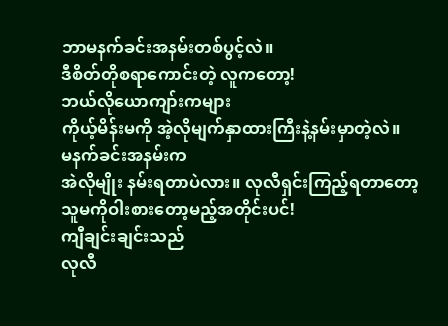ဘာမနက်ခင်းအနမ်းတစ်ပွင့်လဲ။
ဒီစိတ်တိုစရာကောင်းတဲ့ လူကတော့!
ဘယ်လိုယောကျာ်းကများ
ကိုယ့်မိန်းမကို အဲ့လိုမျက်နှာထားကြီးနဲ့နမ်းမှာတဲ့လဲ။
မနက်ခင်းအနမ်းက
အဲလိုမျိုး နမ်းရတာပဲလား။ လုလီရှင်းကြည့်ရတာတော့ သူမကိုဝါးစားတော့မည့်အတိုင်းပင်!
ကျီချင်းချင်းသည်
လုလီ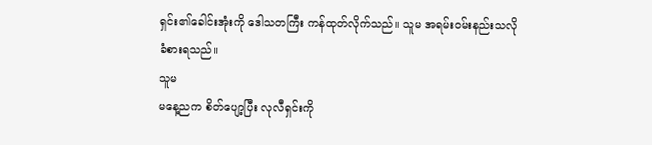ရှင်း၏ခေါင်းအုံးကို ဒေါသတကြီး ကန်ထုတ်လိုက်သည်။ သူမ အရမ်းဝမ်းနည်းသလို
ခံစားရသည်။
သူမ
မနေ့ညက စိတ်ပျော့ပြီး လုလီရှင်းကို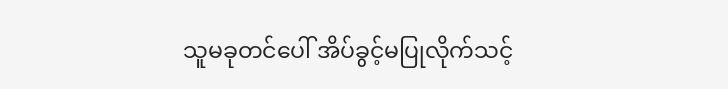သူမခုတင်ပေါ် အိပ်ခွင့်မပြုလိုက်သင့်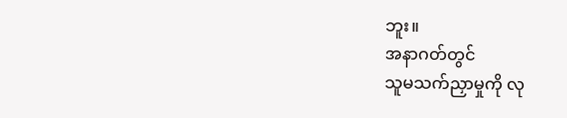ဘူး။
အနာဂတ်တွင်
သူမသက်ညှာမှုကို လု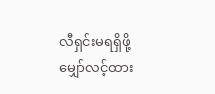လီရှင်းမရရှိဖို့ မျှော်လင့်ထား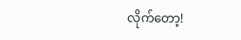လိုက်တော့!